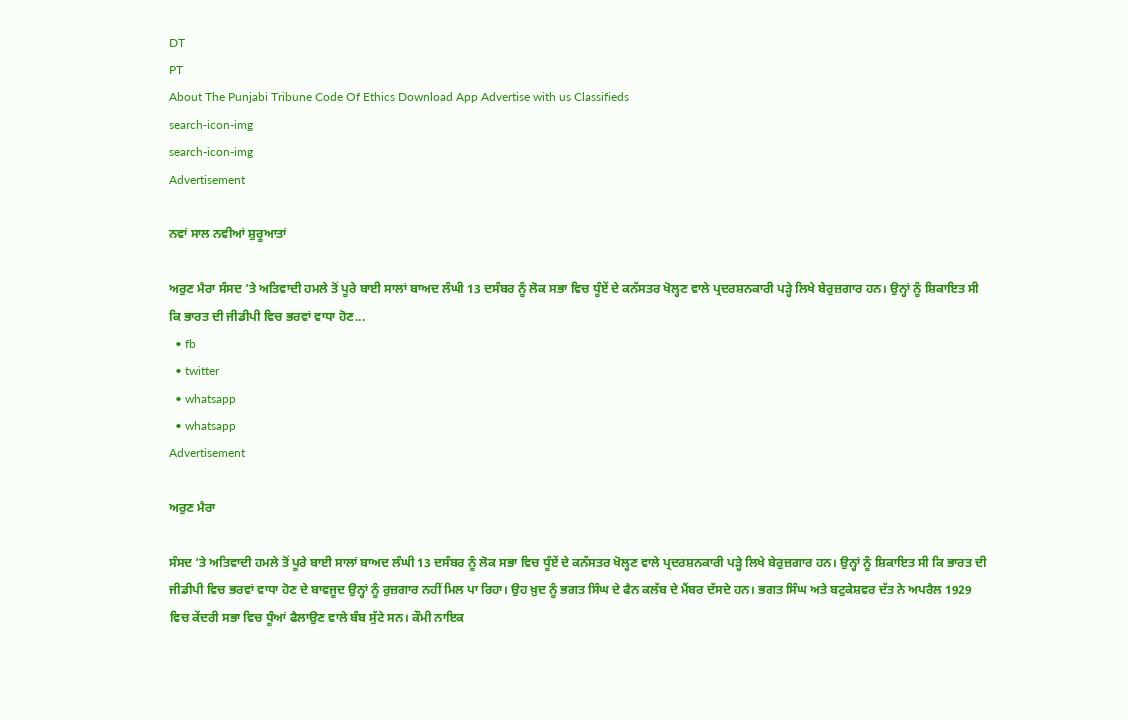DT
PT
About The Punjabi Tribune Code Of Ethics Download App Advertise with us Classifieds
search-icon-img
search-icon-img
Advertisement

ਨਵਾਂ ਸਾਲ ਨਵੀਆਂ ਸ਼ੁਰੂਆਤਾਂ

ਅਰੁਣ ਮੈਰਾ ਸੰਸਦ ’ਤੇ ਅਤਿਵਾਦੀ ਹਮਲੇ ਤੋਂ ਪੂਰੇ ਬਾਈ ਸਾਲਾਂ ਬਾਅਦ ਲੰਘੀ 13 ਦਸੰਬਰ ਨੂੰ ਲੋਕ ਸਭਾ ਵਿਚ ਧੂੰਏਂ ਦੇ ਕਨੱਸਤਰ ਖੋਲ੍ਹਣ ਵਾਲੇ ਪ੍ਰਦਰਸ਼ਨਕਾਰੀ ਪੜ੍ਹੇ ਲਿਖੇ ਬੇਰੁਜ਼ਗਾਰ ਹਨ। ਉਨ੍ਹਾਂ ਨੂੰ ਸ਼ਿਕਾਇਤ ਸੀ ਕਿ ਭਾਰਤ ਦੀ ਜੀਡੀਪੀ ਵਿਚ ਭਰਵਾਂ ਵਾਧਾ ਹੋਣ...
  • fb
  • twitter
  • whatsapp
  • whatsapp
Advertisement

ਅਰੁਣ ਮੈਰਾ

ਸੰਸਦ ’ਤੇ ਅਤਿਵਾਦੀ ਹਮਲੇ ਤੋਂ ਪੂਰੇ ਬਾਈ ਸਾਲਾਂ ਬਾਅਦ ਲੰਘੀ 13 ਦਸੰਬਰ ਨੂੰ ਲੋਕ ਸਭਾ ਵਿਚ ਧੂੰਏਂ ਦੇ ਕਨੱਸਤਰ ਖੋਲ੍ਹਣ ਵਾਲੇ ਪ੍ਰਦਰਸ਼ਨਕਾਰੀ ਪੜ੍ਹੇ ਲਿਖੇ ਬੇਰੁਜ਼ਗਾਰ ਹਨ। ਉਨ੍ਹਾਂ ਨੂੰ ਸ਼ਿਕਾਇਤ ਸੀ ਕਿ ਭਾਰਤ ਦੀ ਜੀਡੀਪੀ ਵਿਚ ਭਰਵਾਂ ਵਾਧਾ ਹੋਣ ਦੇ ਬਾਵਜੂਦ ਉਨ੍ਹਾਂ ਨੂੰ ਰੁਜ਼ਗਾਰ ਨਹੀਂ ਮਿਲ ਪਾ ਰਿਹਾ। ਉਹ ਖ਼ੁਦ ਨੂੰ ਭਗਤ ਸਿੰਘ ਦੇ ਫੈਨ ਕਲੱਬ ਦੇ ਮੈਂਬਰ ਦੱਸਦੇ ਹਨ। ਭਗਤ ਸਿੰਘ ਅਤੇ ਬਟੁਕੇਸ਼ਵਰ ਦੱਤ ਨੇ ਅਪਰੈਲ 1929 ਵਿਚ ਕੇਂਦਰੀ ਸਭਾ ਵਿਚ ਧੂੰਆਂ ਫੈਲਾਉਣ ਵਾਲੇ ਬੰਬ ਸੁੱਟੇ ਸਨ। ਕੌਮੀ ਨਾਇਕ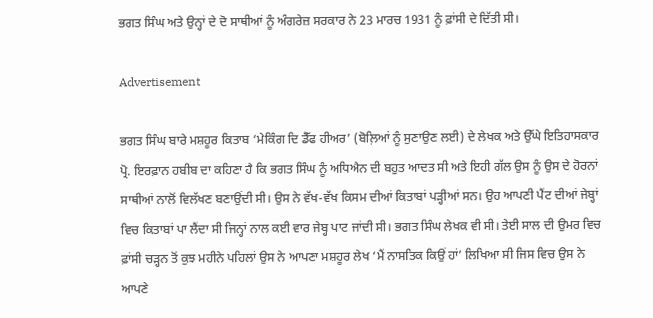ਭਗਤ ਸਿੰਘ ਅਤੇ ਉਨ੍ਹਾਂ ਦੇ ਦੋ ਸਾਥੀਆਂ ਨੂੰ ਅੰਗਰੇਜ਼ ਸਰਕਾਰ ਨੇ 23 ਮਾਰਚ 1931 ਨੂੰ ਫ਼ਾਂਸੀ ਦੇ ਦਿੱਤੀ ਸੀ।

Advertisement

ਭਗਤ ਸਿੰਘ ਬਾਰੇ ਮਸ਼ਹੂਰ ਕਿਤਾਬ ‘ਮੇਕਿੰਗ ਦਿ ਡੈੱਫ ਹੀਅਰ’ (ਬੋਲ਼ਿਆਂ ਨੂੰ ਸੁਣਾਉਣ ਲਈ) ਦੇ ਲੇਖਕ ਅਤੇ ਉੱਘੇ ਇਤਿਹਾਸਕਾਰ ਪ੍ਰੋ. ਇਰਫ਼ਾਨ ਹਬੀਬ ਦਾ ਕਹਿਣਾ ਹੈ ਕਿ ਭਗਤ ਸਿੰਘ ਨੂੰ ਅਧਿਐਨ ਦੀ ਬਹੁਤ ਆਦਤ ਸੀ ਅਤੇ ਇਹੀ ਗੱਲ ਉਸ ਨੂੰ ਉਸ ਦੇ ਹੋਰਨਾਂ ਸਾਥੀਆਂ ਨਾਲੋਂ ਵਿਲੱਖਣ ਬਣਾਉਂਦੀ ਸੀ। ਉਸ ਨੇ ਵੱਖ-ਵੱਖ ਕਿਸਮ ਦੀਆਂ ਕਿਤਾਬਾਂ ਪੜ੍ਹੀਆਂ ਸਨ। ਉਹ ਆਪਣੀ ਪੈਂਟ ਦੀਆਂ ਜੇਬ੍ਹਾਂ ਵਿਚ ਕਿਤਾਬਾਂ ਪਾ ਲੈਂਦਾ ਸੀ ਜਿਨ੍ਹਾਂ ਨਾਲ ਕਈ ਵਾਰ ਜੇਬ੍ਹ ਪਾਟ ਜਾਂਦੀ ਸੀ। ਭਗਤ ਸਿੰਘ ਲੇਖਕ ਵੀ ਸੀ। ਤੇਈ ਸਾਲ ਦੀ ਉਮਰ ਵਿਚ ਫ਼ਾਂਸੀ ਚੜ੍ਹਨ ਤੋਂ ਕੁਝ ਮਹੀਨੇ ਪਹਿਲਾਂ ਉਸ ਨੇ ਆਪਣਾ ਮਸ਼ਹੂਰ ਲੇਖ ‘ਮੈਂ ਨਾਸਤਿਕ ਕਿਉਂ ਹਾਂ’ ਲਿਖਿਆ ਸੀ ਜਿਸ ਵਿਚ ਉਸ ਨੇ ਆਪਣੇ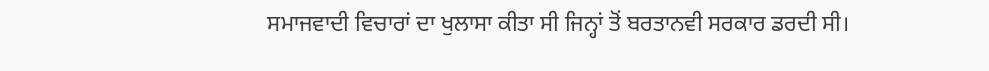ਸਮਾਜਵਾਦੀ ਵਿਚਾਰਾਂ ਦਾ ਖੁਲਾਸਾ ਕੀਤਾ ਸੀ ਜਿਨ੍ਹਾਂ ਤੋਂ ਬਰਤਾਨਵੀ ਸਰਕਾਰ ਡਰਦੀ ਸੀ।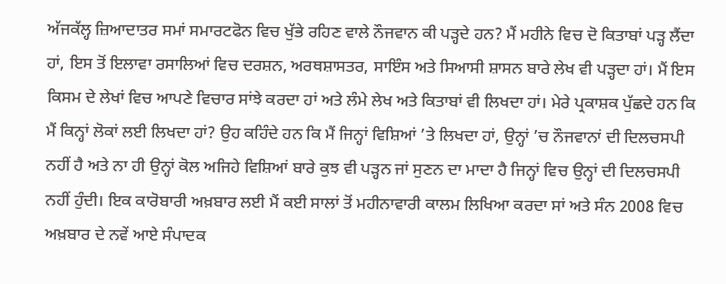ਅੱਜਕੱਲ੍ਹ ਜ਼ਿਆਦਾਤਰ ਸਮਾਂ ਸਮਾਰਟਫੋਨ ਵਿਚ ਖੁੱਭੇ ਰਹਿਣ ਵਾਲੇ ਨੌਜਵਾਨ ਕੀ ਪੜ੍ਹਦੇ ਹਨ? ਮੈਂ ਮਹੀਨੇ ਵਿਚ ਦੋ ਕਿਤਾਬਾਂ ਪੜ੍ਹ ਲੈਂਦਾ ਹਾਂ, ਇਸ ਤੋਂ ਇਲਾਵਾ ਰਸਾਲਿਆਂ ਵਿਚ ਦਰਸ਼ਨ, ਅਰਥਸ਼ਾਸਤਰ, ਸਾਇੰਸ ਅਤੇ ਸਿਆਸੀ ਸ਼ਾਸਨ ਬਾਰੇ ਲੇਖ ਵੀ ਪੜ੍ਹਦਾ ਹਾਂ। ਮੈਂ ਇਸ ਕਿਸਮ ਦੇ ਲੇਖਾਂ ਵਿਚ ਆਪਣੇ ਵਿਚਾਰ ਸਾਂਝੇ ਕਰਦਾ ਹਾਂ ਅਤੇ ਲੰਮੇ ਲੇਖ ਅਤੇ ਕਿਤਾਬਾਂ ਵੀ ਲਿਖਦਾ ਹਾਂ। ਮੇਰੇ ਪ੍ਰਕਾਸ਼ਕ ਪੁੱਛਦੇ ਹਨ ਕਿ ਮੈਂ ਕਿਨ੍ਹਾਂ ਲੋਕਾਂ ਲਈ ਲਿਖਦਾ ਹਾਂ? ਉਹ ਕਹਿੰਦੇ ਹਨ ਕਿ ਮੈਂ ਜਿਨ੍ਹਾਂ ਵਿਸ਼ਿਆਂ ’ਤੇ ਲਿਖਦਾ ਹਾਂ, ਉਨ੍ਹਾਂ ’ਚ ਨੌਜਵਾਨਾਂ ਦੀ ਦਿਲਚਸਪੀ ਨਹੀਂ ਹੈ ਅਤੇ ਨਾ ਹੀ ਉਨ੍ਹਾਂ ਕੋਲ ਅਜਿਹੇ ਵਿਸ਼ਿਆਂ ਬਾਰੇ ਕੁਝ ਵੀ ਪੜ੍ਹਨ ਜਾਂ ਸੁਣਨ ਦਾ ਮਾਦਾ ਹੈ ਜਿਨ੍ਹਾਂ ਵਿਚ ਉਨ੍ਹਾਂ ਦੀ ਦਿਲਚਸਪੀ ਨਹੀਂ ਹੁੰਦੀ। ਇਕ ਕਾਰੋਬਾਰੀ ਅਖ਼ਬਾਰ ਲਈ ਮੈਂ ਕਈ ਸਾਲਾਂ ਤੋਂ ਮਹੀਨਾਵਾਰੀ ਕਾਲਮ ਲਿਖਿਆ ਕਰਦਾ ਸਾਂ ਅਤੇ ਸੰਨ 2008 ਵਿਚ ਅਖ਼ਬਾਰ ਦੇ ਨਵੇਂ ਆਏ ਸੰਪਾਦਕ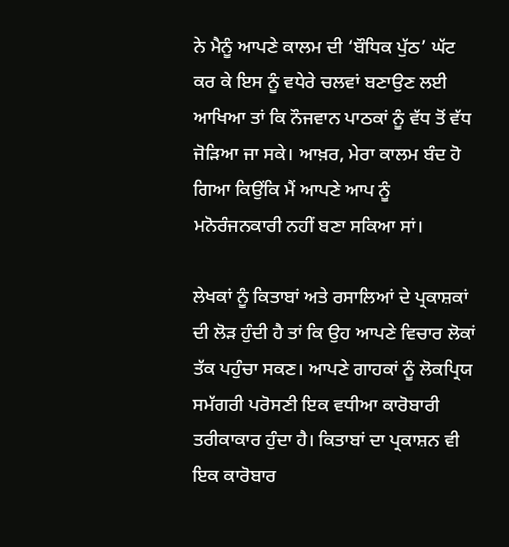ਨੇ ਮੈਨੂੰ ਆਪਣੇ ਕਾਲਮ ਦੀ ‘ਬੌਧਿਕ ਪੁੱਠ’ ਘੱਟ ਕਰ ਕੇ ਇਸ ਨੂੰ ਵਧੇਰੇ ਚਲਵਾਂ ਬਣਾਉਣ ਲਈ ਆਖਿਆ ਤਾਂ ਕਿ ਨੌਜਵਾਨ ਪਾਠਕਾਂ ਨੂੰ ਵੱਧ ਤੋਂ ਵੱਧ ਜੋੜਿਆ ਜਾ ਸਕੇ। ਆਖ਼ਰ, ਮੇਰਾ ਕਾਲਮ ਬੰਦ ਹੋ ਗਿਆ ਕਿਉਂਕਿ ਮੈਂ ਆਪਣੇ ਆਪ ਨੂੰ ਮਨੋਰੰਜਨਕਾਰੀ ਨਹੀਂ ਬਣਾ ਸਕਿਆ ਸਾਂ।

ਲੇਖਕਾਂ ਨੂੰ ਕਿਤਾਬਾਂ ਅਤੇ ਰਸਾਲਿਆਂ ਦੇ ਪ੍ਰਕਾਸ਼ਕਾਂ ਦੀ ਲੋੜ ਹੁੰਦੀ ਹੈ ਤਾਂ ਕਿ ਉਹ ਆਪਣੇ ਵਿਚਾਰ ਲੋਕਾਂ ਤੱਕ ਪਹੁੰਚਾ ਸਕਣ। ਆਪਣੇ ਗਾਹਕਾਂ ਨੂੰ ਲੋਕਪ੍ਰਿਯ ਸਮੱਗਰੀ ਪਰੋਸਣੀ ਇਕ ਵਧੀਆ ਕਾਰੋਬਾਰੀ ਤਰੀਕਾਕਾਰ ਹੁੰਦਾ ਹੈ। ਕਿਤਾਬਾਂ ਦਾ ਪ੍ਰਕਾਸ਼ਨ ਵੀ ਇਕ ਕਾਰੋਬਾਰ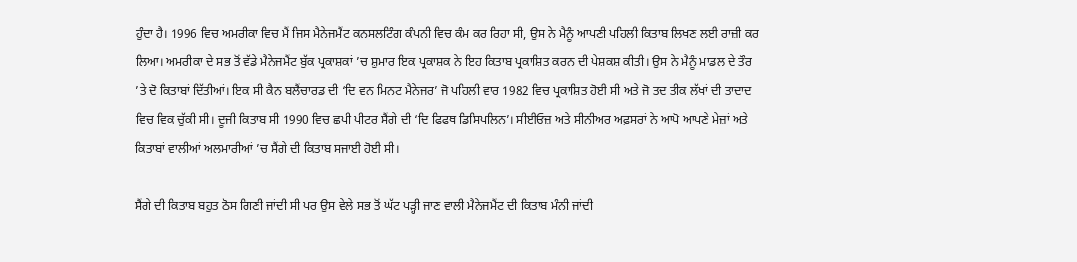ਹੁੰਦਾ ਹੈ। 1996 ਵਿਚ ਅਮਰੀਕਾ ਵਿਚ ਮੈਂ ਜਿਸ ਮੈਨੇਜਮੈਂਟ ਕਨਸਲਟਿੰਗ ਕੰਪਨੀ ਵਿਚ ਕੰਮ ਕਰ ਰਿਹਾ ਸੀ, ਉਸ ਨੇ ਮੈਨੂੰ ਆਪਣੀ ਪਹਿਲੀ ਕਿਤਾਬ ਲਿਖਣ ਲਈ ਰਾਜ਼ੀ ਕਰ ਲਿਆ। ਅਮਰੀਕਾ ਦੇ ਸਭ ਤੋਂ ਵੱਡੇ ਮੈਨੇਜਮੈਂਟ ਬੁੱਕ ਪ੍ਰਕਾਸ਼ਕਾਂ ’ਚ ਸ਼ੁਮਾਰ ਇਕ ਪ੍ਰਕਾਸ਼ਕ ਨੇ ਇਹ ਕਿਤਾਬ ਪ੍ਰਕਾਸ਼ਿਤ ਕਰਨ ਦੀ ਪੇਸ਼ਕਸ਼ ਕੀਤੀ। ਉਸ ਨੇ ਮੈਨੂੰ ਮਾਡਲ ਦੇ ਤੌਰ ’ਤੇ ਦੋ ਕਿਤਾਬਾਂ ਦਿੱਤੀਆਂ। ਇਕ ਸੀ ਕੈਨ ਬਲੈਂਚਾਰਡ ਦੀ ‘ਦਿ ਵਨ ਮਿਨਟ ਮੈਨੇਜਰ’ ਜੋ ਪਹਿਲੀ ਵਾਰ 1982 ਵਿਚ ਪ੍ਰਕਾਸ਼ਿਤ ਹੋਈ ਸੀ ਅਤੇ ਜੋ ਤਦ ਤੀਕ ਲੱਖਾਂ ਦੀ ਤਾਦਾਦ ਵਿਚ ਵਿਕ ਚੁੱਕੀ ਸੀ। ਦੂਜੀ ਕਿਤਾਬ ਸੀ 1990 ਵਿਚ ਛਪੀ ਪੀਟਰ ਸੈਂਗੇ ਦੀ ‘ਦਿ ਫਿਫਥ ਡਿਸਿਪਲਿਨ’। ਸੀਈਓਜ਼ ਅਤੇ ਸੀਨੀਅਰ ਅਫ਼ਸਰਾਂ ਨੇ ਆਪੋ ਆਪਣੇ ਮੇਜ਼ਾਂ ਅਤੇ ਕਿਤਾਬਾਂ ਵਾਲੀਆਂ ਅਲਮਾਰੀਆਂ ’ਚ ਸੈਂਗੇ ਦੀ ਕਿਤਾਬ ਸਜਾਈ ਹੋਈ ਸੀ।

ਸੈਂਗੇ ਦੀ ਕਿਤਾਬ ਬਹੁਤ ਠੋਸ ਗਿਣੀ ਜਾਂਦੀ ਸੀ ਪਰ ਉਸ ਵੇਲੇ ਸਭ ਤੋਂ ਘੱਟ ਪੜ੍ਹੀ ਜਾਣ ਵਾਲੀ ਮੈਨੇਜਮੈਂਟ ਦੀ ਕਿਤਾਬ ਮੰਨੀ ਜਾਂਦੀ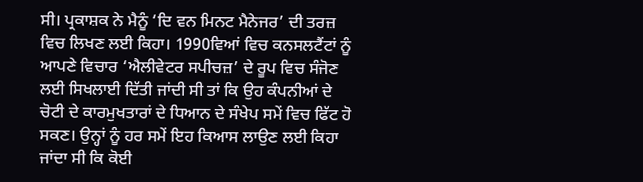ਸੀ। ਪ੍ਰਕਾਸ਼ਕ ਨੇ ਮੈਨੂੰ ‘ਦਿ ਵਨ ਮਿਨਟ ਮੈਨੇਜਰ’ ਦੀ ਤਰਜ਼ ਵਿਚ ਲਿਖਣ ਲਈ ਕਿਹਾ। 1990ਵਿਆਂ ਵਿਚ ਕਨਸਲਟੈਂਟਾਂ ਨੂੰ ਆਪਣੇ ਵਿਚਾਰ ‘ਐਲੀਵੇਟਰ ਸਪੀਚਜ਼’ ਦੇ ਰੂਪ ਵਿਚ ਸੰਜੋਣ ਲਈ ਸਿਖਲਾਈ ਦਿੱਤੀ ਜਾਂਦੀ ਸੀ ਤਾਂ ਕਿ ਉਹ ਕੰਪਨੀਆਂ ਦੇ ਚੋਟੀ ਦੇ ਕਾਰਮੁਖਤਾਰਾਂ ਦੇ ਧਿਆਨ ਦੇ ਸੰਖੇਪ ਸਮੇਂ ਵਿਚ ਫਿੱਟ ਹੋ ਸਕਣ। ਉਨ੍ਹਾਂ ਨੂੰ ਹਰ ਸਮੇਂ ਇਹ ਕਿਆਸ ਲਾਉਣ ਲਈ ਕਿਹਾ ਜਾਂਦਾ ਸੀ ਕਿ ਕੋਈ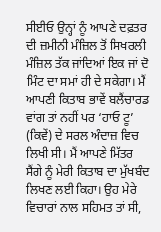ਸੀਈਓ ਉਨ੍ਹਾਂ ਨੂੰ ਆਪਣੇ ਦਫ਼ਤਰ ਦੀ ਜ਼ਮੀਨੀ ਮੰਜ਼ਿਲ ਤੋਂ ਸਿਖਰਲੀ ਮੰਜ਼ਿਲ ਤੱਕ ਜਾਂਦਿਆਂ ਇਕ ਜਾਂ ਦੋ ਮਿੰਟ ਦਾ ਸਮਾਂ ਹੀ ਦੇ ਸਕੇਗਾ। ਮੈਂ ਆਪਣੀ ਕਿਤਾਬ ਭਾਵੇਂ ਬਲੈਂਚਾਰਡ ਵਾਂਗ ਤਾਂ ਨਹੀਂ ਪਰ ‘ਹਾਓ ਟੂ’ (ਕਿਵੇਂ) ਦੇ ਸਰਲ ਅੰਦਾਜ਼ ਵਿਚ ਲਿਖੀ ਸੀ। ਮੈਂ ਆਪਣੇ ਮਿੱਤਰ ਸੈਂਗੇ ਨੂੰ ਮੇਰੀ ਕਿਤਾਬ ਦਾ ਮੁੱਖਬੰਦ ਲਿਖਣ ਲਈ ਕਿਹਾ। ਉਹ ਮੇਰੇ ਵਿਚਾਰਾਂ ਨਾਲ ਸਹਿਮਤ ਤਾਂ ਸੀ,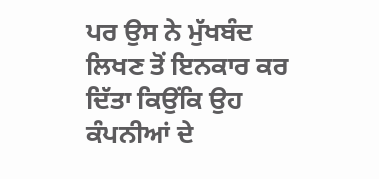ਪਰ ਉਸ ਨੇ ਮੁੱਖਬੰਦ ਲਿਖਣ ਤੋਂ ਇਨਕਾਰ ਕਰ ਦਿੱਤਾ ਕਿਉਂਕਿ ਉਹ ਕੰਪਨੀਆਂ ਦੇ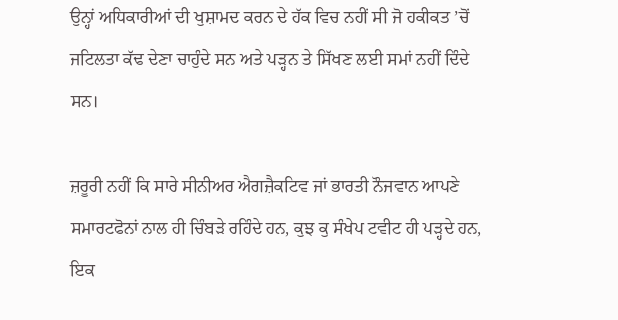ਉਨ੍ਹਾਂ ਅਧਿਕਾਰੀਆਂ ਦੀ ਖੁਸ਼ਾਮਦ ਕਰਨ ਦੇ ਹੱਕ ਵਿਚ ਨਹੀਂ ਸੀ ਜੋ ਹਕੀਕਤ ’ਚੋਂ ਜਟਿਲਤਾ ਕੱਢ ਦੇਣਾ ਚਾਹੁੰਦੇ ਸਨ ਅਤੇ ਪੜ੍ਹਨ ਤੇ ਸਿੱਖਣ ਲਈ ਸਮਾਂ ਨਹੀਂ ਦਿੰਦੇ ਸਨ।

ਜ਼ਰੂਰੀ ਨਹੀਂ ਕਿ ਸਾਰੇ ਸੀਨੀਅਰ ਐਗਜ਼ੈਕਟਿਵ ਜਾਂ ਭਾਰਤੀ ਨੌਜਵਾਨ ਆਪਣੇ ਸਮਾਰਟਫੋਨਾਂ ਨਾਲ ਹੀ ਚਿੰਬੜੇ ਰਹਿੰਦੇ ਹਨ, ਕੁਝ ਕੁ ਸੰਖੇਪ ਟਵੀਟ ਹੀ ਪੜ੍ਹਦੇ ਹਨ, ਇਕ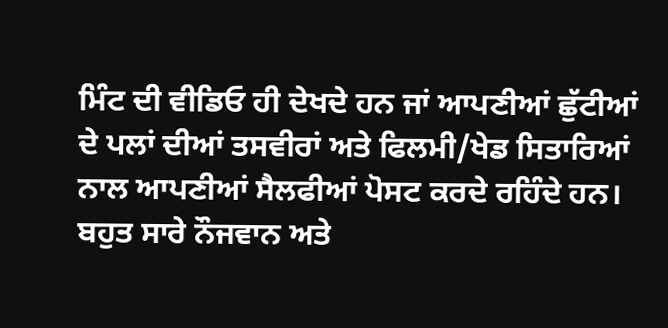ਮਿੰਟ ਦੀ ਵੀਡਿਓ ਹੀ ਦੇਖਦੇ ਹਨ ਜਾਂ ਆਪਣੀਆਂ ਛੁੱਟੀਆਂ ਦੇ ਪਲਾਂ ਦੀਆਂ ਤਸਵੀਰਾਂ ਅਤੇ ਫਿਲਮੀ/ਖੇਡ ਸਿਤਾਰਿਆਂ ਨਾਲ ਆਪਣੀਆਂ ਸੈਲਫੀਆਂ ਪੋਸਟ ਕਰਦੇ ਰਹਿੰਦੇ ਹਨ। ਬਹੁਤ ਸਾਰੇ ਨੌਜਵਾਨ ਅਤੇ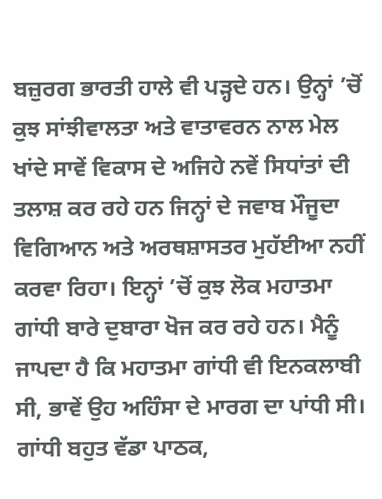ਬਜ਼ੁਰਗ ਭਾਰਤੀ ਹਾਲੇ ਵੀ ਪੜ੍ਹਦੇ ਹਨ। ਉਨ੍ਹਾਂ ’ਚੋਂ ਕੁਝ ਸਾਂਝੀਵਾਲਤਾ ਅਤੇ ਵਾਤਾਵਰਨ ਨਾਲ ਮੇਲ ਖਾਂਦੇ ਸਾਵੇਂ ਵਿਕਾਸ ਦੇ ਅਜਿਹੇ ਨਵੇਂ ਸਿਧਾਂਤਾਂ ਦੀ ਤਲਾਸ਼ ਕਰ ਰਹੇ ਹਨ ਜਿਨ੍ਹਾਂ ਦੇ ਜਵਾਬ ਮੌਜੂਦਾ ਵਿਗਿਆਨ ਅਤੇ ਅਰਥਸ਼ਾਸਤਰ ਮੁਹੱਈਆ ਨਹੀਂ ਕਰਵਾ ਰਿਹਾ। ਇਨ੍ਹਾਂ ’ਚੋਂ ਕੁਝ ਲੋਕ ਮਹਾਤਮਾ ਗਾਂਧੀ ਬਾਰੇ ਦੁਬਾਰਾ ਖੋਜ ਕਰ ਰਹੇ ਹਨ। ਮੈਨੂੰ ਜਾਪਦਾ ਹੈ ਕਿ ਮਹਾਤਮਾ ਗਾਂਧੀ ਵੀ ਇਨਕਲਾਬੀ ਸੀ, ਭਾਵੇਂ ਉਹ ਅਹਿੰਸਾ ਦੇ ਮਾਰਗ ਦਾ ਪਾਂਧੀ ਸੀ। ਗਾਂਧੀ ਬਹੁਤ ਵੱਡਾ ਪਾਠਕ,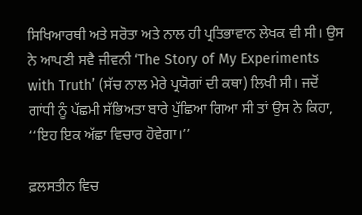ਸਿਖਿਆਰਥੀ ਅਤੇ ਸਰੋਤਾ ਅਤੇ ਨਾਲ ਹੀ ਪ੍ਰਤਿਭਾਵਾਨ ਲੇਖਕ ਵੀ ਸੀ। ਉਸ ਨੇ ਆਪਣੀ ਸਵੈ ਜੀਵਨੀ ‘The Story of My Experiments with Truth’ (ਸੱਚ ਨਾਲ ਮੇਰੇ ਪ੍ਰਯੋਗਾਂ ਦੀ ਕਥਾ) ਲਿਖੀ ਸੀ। ਜਦੋਂ ਗਾਂਧੀ ਨੂੰ ਪੱਛਮੀ ਸੱਭਿਅਤਾ ਬਾਰੇ ਪੁੱਛਿਆ ਗਿਆ ਸੀ ਤਾਂ ਉਸ ਨੇ ਕਿਹਾ, ‘‘ਇਹ ਇਕ ਅੱਛਾ ਵਿਚਾਰ ਹੋਵੇਗਾ।’’

ਫ਼ਲਸਤੀਨ ਵਿਚ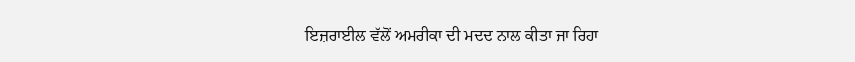ਇਜ਼ਰਾਈਲ ਵੱਲੋਂ ਅਮਰੀਕਾ ਦੀ ਮਦਦ ਨਾਲ ਕੀਤਾ ਜਾ ਰਿਹਾ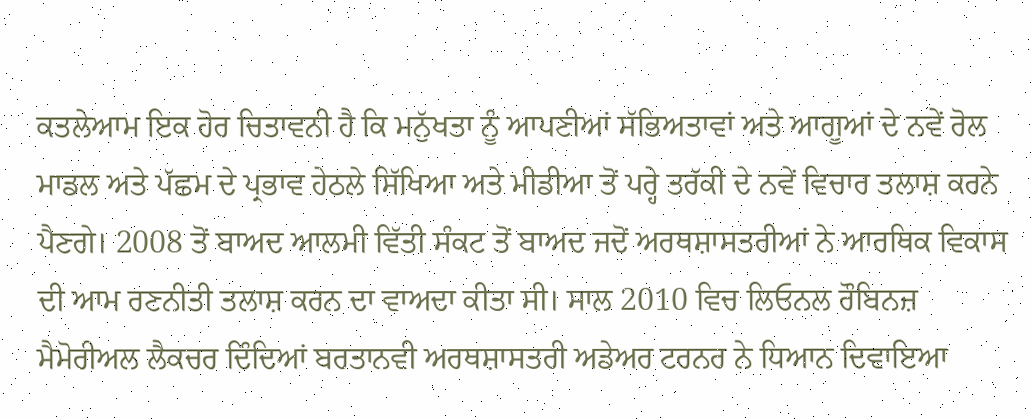ਕਤਲੇਆਮ ਇਕ ਹੋਰ ਚਿਤਾਵਨੀ ਹੈ ਕਿ ਮਨੁੱਖਤਾ ਨੂੰ ਆਪਣੀਆਂ ਸੱਭਿਅਤਾਵਾਂ ਅਤੇ ਆਗੂਆਂ ਦੇ ਨਵੇਂ ਰੋਲ ਮਾਡਲ ਅਤੇ ਪੱਛਮ ਦੇ ਪ੍ਰਭਾਵ ਹੇਠਲੇ ਸਿੱਖਿਆ ਅਤੇ ਮੀਡੀਆ ਤੋਂ ਪਰ੍ਹੇ ਤਰੱਕੀ ਦੇ ਨਵੇਂ ਵਿਚਾਰ ਤਲਾਸ਼ ਕਰਨੇ ਪੈਣਗੇ। 2008 ਤੋਂ ਬਾਅਦ ਆਲਮੀ ਵਿੱਤੀ ਸੰਕਟ ਤੋਂ ਬਾਅਦ ਜਦੋਂ ਅਰਥਸ਼ਾਸਤਰੀਆਂ ਨੇ ਆਰਥਿਕ ਵਿਕਾਸ ਦੀ ਆਮ ਰਣਨੀਤੀ ਤਲਾਸ਼ ਕਰਨ ਦਾ ਵਾਅਦਾ ਕੀਤਾ ਸੀ। ਸਾਲ 2010 ਵਿਚ ਲਿਓਨਲ ਰੌਬਿਨਜ਼ ਮੈਮੋਰੀਅਲ ਲੈਕਚਰ ਦਿੰਦਿਆਂ ਬਰਤਾਨਵੀ ਅਰਥਸ਼ਾਸਤਰੀ ਅਡੇਅਰ ਟਰਨਰ ਨੇ ਧਿਆਨ ਦਿਵਾਇਆ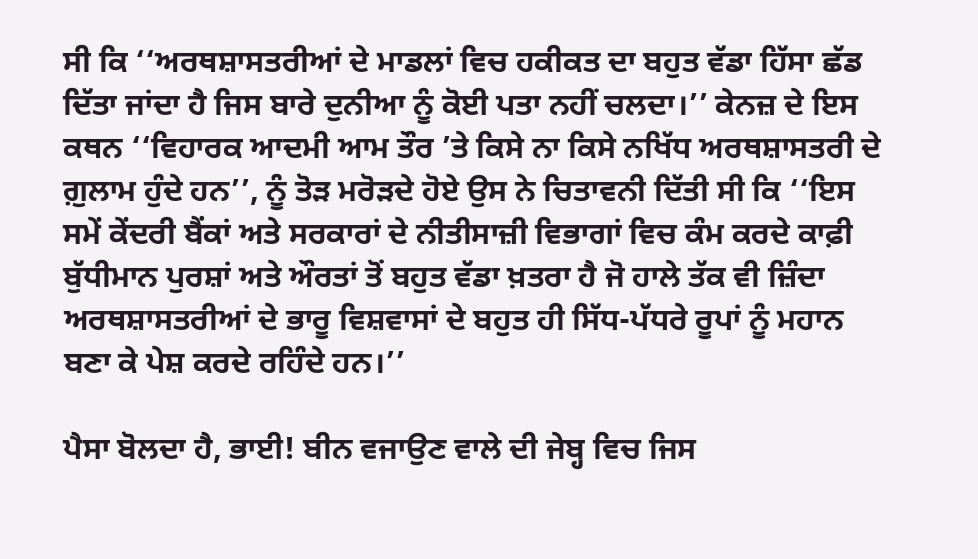ਸੀ ਕਿ ‘‘ਅਰਥਸ਼ਾਸਤਰੀਆਂ ਦੇ ਮਾਡਲਾਂ ਵਿਚ ਹਕੀਕਤ ਦਾ ਬਹੁਤ ਵੱਡਾ ਹਿੱਸਾ ਛੱਡ ਦਿੱਤਾ ਜਾਂਦਾ ਹੈ ਜਿਸ ਬਾਰੇ ਦੁਨੀਆ ਨੂੰ ਕੋਈ ਪਤਾ ਨਹੀਂ ਚਲਦਾ।’’ ਕੇਨਜ਼ ਦੇ ਇਸ ਕਥਨ ‘‘ਵਿਹਾਰਕ ਆਦਮੀ ਆਮ ਤੌਰ ’ਤੇ ਕਿਸੇ ਨਾ ਕਿਸੇ ਨਖਿੱਧ ਅਰਥਸ਼ਾਸਤਰੀ ਦੇ ਗ਼ੁਲਾਮ ਹੁੰਦੇ ਹਨ’’, ਨੂੰ ਤੋੜ ਮਰੋੜਦੇ ਹੋਏ ਉਸ ਨੇ ਚਿਤਾਵਨੀ ਦਿੱਤੀ ਸੀ ਕਿ ‘‘ਇਸ ਸਮੇਂ ਕੇਂਦਰੀ ਬੈਂਕਾਂ ਅਤੇ ਸਰਕਾਰਾਂ ਦੇ ਨੀਤੀਸਾਜ਼ੀ ਵਿਭਾਗਾਂ ਵਿਚ ਕੰਮ ਕਰਦੇ ਕਾਫ਼ੀ ਬੁੱਧੀਮਾਨ ਪੁਰਸ਼ਾਂ ਅਤੇ ਔਰਤਾਂ ਤੋਂ ਬਹੁਤ ਵੱਡਾ ਖ਼ਤਰਾ ਹੈ ਜੋ ਹਾਲੇ ਤੱਕ ਵੀ ਜ਼ਿੰਦਾ ਅਰਥਸ਼ਾਸਤਰੀਆਂ ਦੇ ਭਾਰੂ ਵਿਸ਼ਵਾਸਾਂ ਦੇ ਬਹੁਤ ਹੀ ਸਿੱਧ-ਪੱਧਰੇ ਰੂਪਾਂ ਨੂੰ ਮਹਾਨ ਬਣਾ ਕੇ ਪੇਸ਼ ਕਰਦੇ ਰਹਿੰਦੇ ਹਨ।’’

ਪੈਸਾ ਬੋਲਦਾ ਹੈ, ਭਾਈ! ਬੀਨ ਵਜਾਉਣ ਵਾਲੇ ਦੀ ਜੇਬ੍ਹ ਵਿਚ ਜਿਸ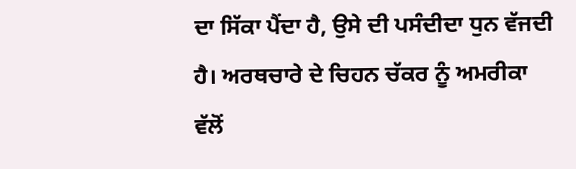ਦਾ ਸਿੱਕਾ ਪੈਂਦਾ ਹੈ, ਉਸੇ ਦੀ ਪਸੰਦੀਦਾ ਧੁਨ ਵੱਜਦੀ ਹੈ। ਅਰਥਚਾਰੇ ਦੇ ਚਿਹਨ ਚੱਕਰ ਨੂੰ ਅਮਰੀਕਾ ਵੱਲੋਂ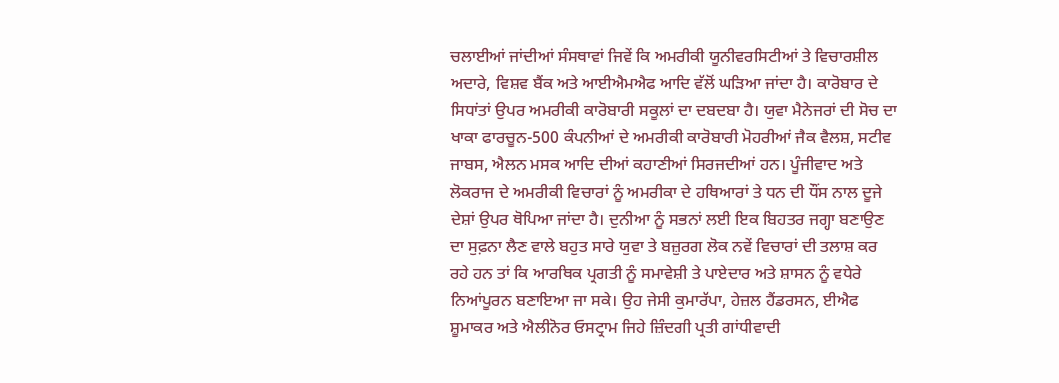ਚਲਾਈਆਂ ਜਾਂਦੀਆਂ ਸੰਸਥਾਵਾਂ ਜਿਵੇਂ ਕਿ ਅਮਰੀਕੀ ਯੂਨੀਵਰਸਿਟੀਆਂ ਤੇ ਵਿਚਾਰਸ਼ੀਲ ਅਦਾਰੇ, ਵਿਸ਼ਵ ਬੈਂਕ ਅਤੇ ਆਈਐਮਐਫ ਆਦਿ ਵੱਲੋਂ ਘੜਿਆ ਜਾਂਦਾ ਹੈ। ਕਾਰੋਬਾਰ ਦੇ ਸਿਧਾਂਤਾਂ ਉਪਰ ਅਮਰੀਕੀ ਕਾਰੋਬਾਰੀ ਸਕੂਲਾਂ ਦਾ ਦਬਦਬਾ ਹੈ। ਯੁਵਾ ਮੈਨੇਜਰਾਂ ਦੀ ਸੋਚ ਦਾ ਖਾਕਾ ਫਾਰਚੂਨ-500 ਕੰਪਨੀਆਂ ਦੇ ਅਮਰੀਕੀ ਕਾਰੋਬਾਰੀ ਮੋਹਰੀਆਂ ਜੈਕ ਵੈਲਸ਼, ਸਟੀਵ ਜਾਬਸ, ਐਲਨ ਮਸਕ ਆਦਿ ਦੀਆਂ ਕਹਾਣੀਆਂ ਸਿਰਜਦੀਆਂ ਹਨ। ਪੂੰਜੀਵਾਦ ਅਤੇ ਲੋਕਰਾਜ ਦੇ ਅਮਰੀਕੀ ਵਿਚਾਰਾਂ ਨੂੰ ਅਮਰੀਕਾ ਦੇ ਹਥਿਆਰਾਂ ਤੇ ਧਨ ਦੀ ਧੌਂਸ ਨਾਲ ਦੂਜੇ ਦੇਸ਼ਾਂ ਉਪਰ ਥੋਪਿਆ ਜਾਂਦਾ ਹੈ। ਦੁਨੀਆ ਨੂੰ ਸਭਨਾਂ ਲਈ ਇਕ ਬਿਹਤਰ ਜਗ੍ਹਾ ਬਣਾਉਣ ਦਾ ਸੁਫ਼ਨਾ ਲੈਣ ਵਾਲੇ ਬਹੁਤ ਸਾਰੇ ਯੁਵਾ ਤੇ ਬਜ਼ੁਰਗ ਲੋਕ ਨਵੇਂ ਵਿਚਾਰਾਂ ਦੀ ਤਲਾਸ਼ ਕਰ ਰਹੇ ਹਨ ਤਾਂ ਕਿ ਆਰਥਿਕ ਪ੍ਰਗਤੀ ਨੂੰ ਸਮਾਵੇਸ਼ੀ ਤੇ ਪਾਏਦਾਰ ਅਤੇ ਸ਼ਾਸਨ ਨੂੰ ਵਧੇਰੇ ਨਿਆਂਪੂਰਨ ਬਣਾਇਆ ਜਾ ਸਕੇ। ਉਹ ਜੇਸੀ ਕੁਮਾਰੱਪਾ, ਹੇਜ਼ਲ ਹੈਂਡਰਸਨ, ਈਐਫ ਸ਼ੂਮਾਕਰ ਅਤੇ ਐਲੀਨੋਰ ਓਸਟ੍ਰਾਮ ਜਿਹੇ ਜ਼ਿੰਦਗੀ ਪ੍ਰਤੀ ਗਾਂਧੀਵਾਦੀ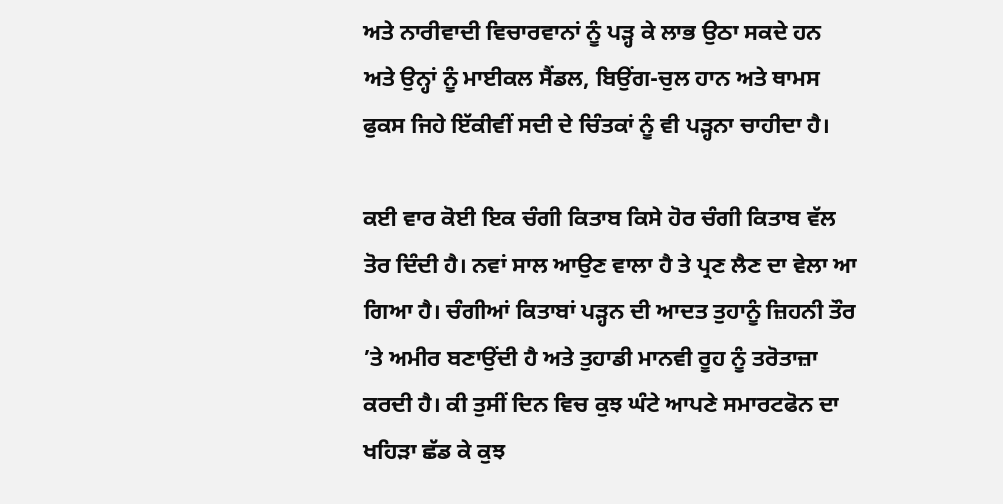ਅਤੇ ਨਾਰੀਵਾਦੀ ਵਿਚਾਰਵਾਨਾਂ ਨੂੰ ਪੜ੍ਹ ਕੇ ਲਾਭ ਉਠਾ ਸਕਦੇ ਹਨ ਅਤੇ ਉਨ੍ਹਾਂ ਨੂੰ ਮਾਈਕਲ ਸੈਂਡਲ, ਬਿਉਂਗ-ਚੁਲ ਹਾਨ ਅਤੇ ਥਾਮਸ ਫੁਕਸ ਜਿਹੇ ਇੱਕੀਵੀਂ ਸਦੀ ਦੇ ਚਿੰਤਕਾਂ ਨੂੰ ਵੀ ਪੜ੍ਹਨਾ ਚਾਹੀਦਾ ਹੈ।

ਕਈ ਵਾਰ ਕੋਈ ਇਕ ਚੰਗੀ ਕਿਤਾਬ ਕਿਸੇ ਹੋਰ ਚੰਗੀ ਕਿਤਾਬ ਵੱਲ ਤੋਰ ਦਿੰਦੀ ਹੈ। ਨਵਾਂ ਸਾਲ ਆਉਣ ਵਾਲਾ ਹੈ ਤੇ ਪ੍ਰਣ ਲੈਣ ਦਾ ਵੇਲਾ ਆ ਗਿਆ ਹੈ। ਚੰਗੀਆਂ ਕਿਤਾਬਾਂ ਪੜ੍ਹਨ ਦੀ ਆਦਤ ਤੁਹਾਨੂੰ ਜ਼ਿਹਨੀ ਤੌਰ ’ਤੇ ਅਮੀਰ ਬਣਾਉਂਦੀ ਹੈ ਅਤੇ ਤੁਹਾਡੀ ਮਾਨਵੀ ਰੂਹ ਨੂੰ ਤਰੋਤਾਜ਼ਾ ਕਰਦੀ ਹੈ। ਕੀ ਤੁਸੀਂ ਦਿਨ ਵਿਚ ਕੁਝ ਘੰਟੇ ਆਪਣੇ ਸਮਾਰਟਫੋਨ ਦਾ ਖਹਿੜਾ ਛੱਡ ਕੇ ਕੁਝ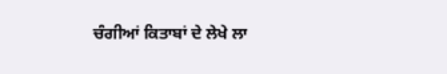ਚੰਗੀਆਂ ਕਿਤਾਬਾਂ ਦੇ ਲੇਖੇ ਲਾ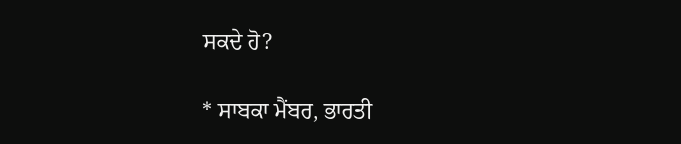ਸਕਦੇ ਹੋ?

* ਸਾਬਕਾ ਮੈਂਬਰ, ਭਾਰਤੀ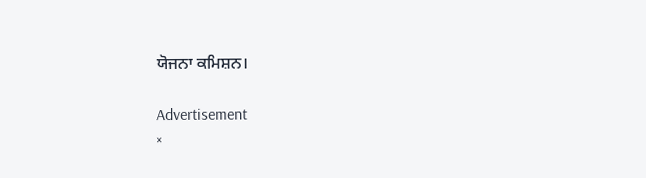ਯੋਜਨਾ ਕਮਿਸ਼ਨ।

Advertisement
×